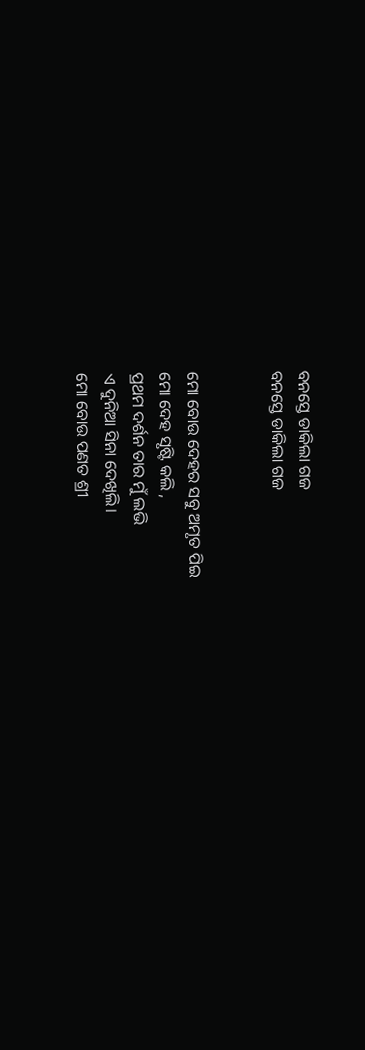ବନସ୍ତେ ଡାକିଲା ଗଜ
ବନସ୍ତେ ଡାକିଲା ଗଜ


ମୋ ବୋଉ ଦେହର ସବୁ ଅମୃତ ପିଇ
ମୋ ଦେହ ସୃଷ୍ଟି କଲି ,
ପ୍ରଥମ ଦର୍ଶନ ତାର ମୁଁ ଲଭି
ଏ ଦୁନିଆ ସିନା ଦେଖିଲି।
ମୋ ବୋଉ ପଣତ ଶ୍ରୀ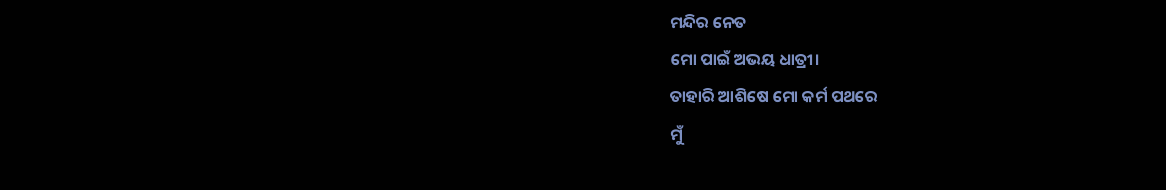ମନ୍ଦିର ନେତ
ମୋ ପାଇଁ ଅଭୟ ଧାତ୍ରୀ।
ତାହାରି ଆଶିଷେ ମୋ କର୍ମ ପଥରେ
ମୁଁ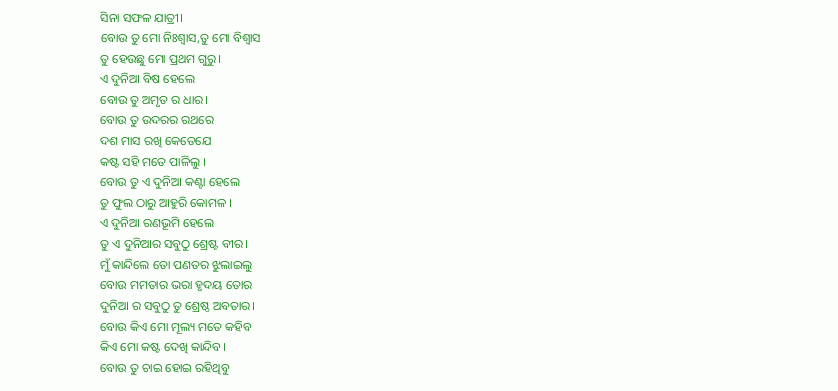ସିନା ସଫଳ ଯାତ୍ରୀ।
ବୋଉ ତୁ ମୋ ନିଃଶ୍ୱାସ,ତୁ ମୋ ବିଶ୍ୱାସ
ତୁ ହେଉଛୁ ମୋ ପ୍ରଥମ ଗୁରୁ।
ଏ ଦୁନିଆ ବିଷ ହେଲେ
ବୋଉ ତୁ ଅମୃତ ର ଧାର।
ବୋଉ ତୁ ଉଦରର ରଥରେ
ଦଶ ମାସ ରଖି କେତେଯେ
କଷ୍ଟ ସହି ମତେ ପାଳିଲୁ ।
ବୋଉ ତୁ ଏ ଦୁନିଆ କଣ୍ଟା ହେଲେ
ତୁ ଫୁଲ ଠାରୁ ଆହୁରି କୋମଳ ।
ଏ ଦୁନିଆ ରଣଭୂମି ହେଲେ
ତୁ ଏ ଦୁନିଆର ସବୁଠୁ ଶ୍ରେଷ୍ଟ ବୀର।
ମୁଁ କାନ୍ଦିଲେ ତୋ ପଣତର ଝୁଲାଇଲୁ
ବୋଉ ମମତାର ଭରା ହୃଦୟ ତୋର
ଦୁନିଆ ର ସବୁଠୁ ତୁ ଶ୍ରେଷ୍ଠ ଅବତାର।
ବୋଉ କିଏ ମୋ ମୂଲ୍ୟ ମତେ କହିବ
କିଏ ମୋ କଷ୍ଟ ଦେଖି କାନ୍ଦିବ।
ବୋଉ ତୁ ଚାଇ ହୋଇ ରହିଥିବୁ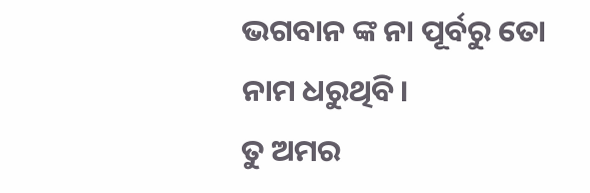ଭଗବାନ ଙ୍କ ନା ପୂର୍ବରୁ ତୋ
ନାମ ଧରୁଥିବି।
ତୁ ଅମର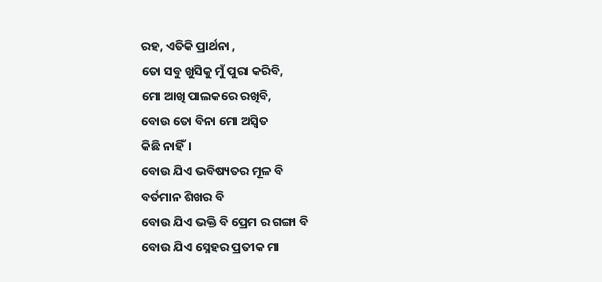ରହ, ଏତିକି ପ୍ରାର୍ଥନା ,
ତୋ ସବୁ ଖୁସିକୁ ମୁଁ ପୁରା କରିବି,
ମୋ ଆଖି ପାଲକରେ ରଖିବି,
ବୋଉ ତୋ ବିନା ମୋ ଅସ୍ଵିତ
କିଛି ନାହିଁ।
ବୋଉ ଯିଏ ଭବିଷ୍ୟତର ମୂଳ ବି
ବର୍ତମାନ ଶିଖର ବି
ବୋଉ ଯିଏ ଭକ୍ତି ବି ପ୍ରେମ ର ଗଙ୍ଗା ବି
ବୋଉ ଯିଏ ସ୍ନେହର ପ୍ରତୀକ ମା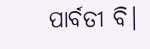ପାର୍ବତୀ ବି।